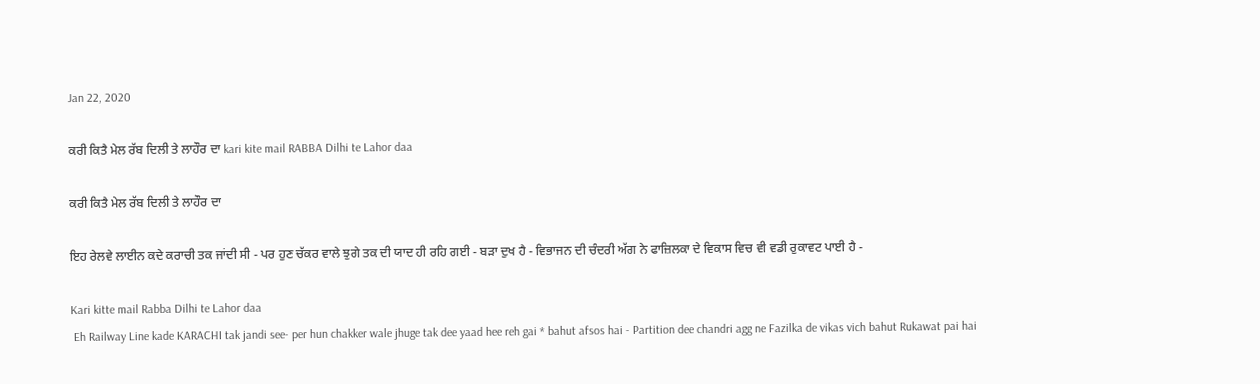Jan 22, 2020

ਕਰੀ ਕਿਤੈ ਮੇਲ ਰੱਬ ਦਿਲੀ ਤੇ ਲਾਹੌਰ ਦਾ kari kite mail RABBA Dilhi te Lahor daa

ਕਰੀ ਕਿਤੈ ਮੇਲ ਰੱਬ ਦਿਲੀ ਤੇ ਲਾਹੌਰ ਦਾ

ਇਹ ਰੇਲਵੇ ਲਾਈਨ ਕਦੇ ਕਰਾਚੀ ਤਕ ਜਾਂਦੀ ਸੀ - ਪਰ ਹੁਣ ਚੱਕਰ ਵਾਲੇ ਝੁਗੇ ਤਕ ਦੀ ਯਾਦ ਹੀ ਰਹਿ ਗਈ - ਬੜਾ ਦੁਖ ਹੈ - ਵਿਭਾਜਨ ਦੀ ਚੰਦਰੀ ਅੱਗ ਨੇ ਫਾਜ਼ਿਲਕਾ ਦੇ ਵਿਕਾਸ ਵਿਚ ਵੀ ਵਡੀ ਰੁਕਾਵਟ ਪਾਈ ਹੈ -

Kari kitte mail Rabba Dilhi te Lahor daa
 Eh Railway Line kade KARACHI tak jandi see- per hun chakker wale jhuge tak dee yaad hee reh gai * bahut afsos hai - Partition dee chandri agg ne Fazilka de vikas vich bahut Rukawat pai hai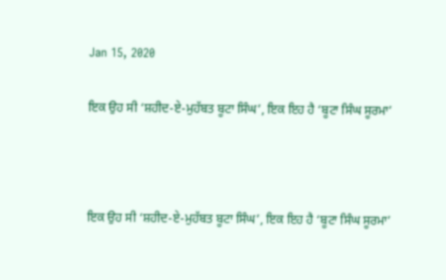Jan 15, 2020

ਇਕ ਉਹ ਸੀ ‘ਸ਼ਹੀਦ-ਏ-ਮੁਹੱਬਤ ਬੂਟਾ ਸਿੰਘ’, ਇਕ ਇਹ ਹੈ ‘ਬੂਟਾ ਸਿੰਘ ਸੂਰਮਾ’



ਇਕ ਉਹ ਸੀ ‘ਸ਼ਹੀਦ-ਏ-ਮੁਹੱਬਤ ਬੂਟਾ ਸਿੰਘ’, ਇਕ ਇਹ ਹੈ ‘ਬੂਟਾ ਸਿੰਘ ਸੂਰਮਾ’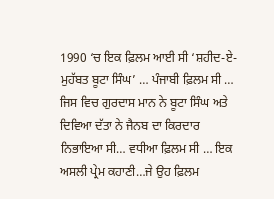1990 ‘ਚ ਇਕ ਫ਼ਿਲਮ ਆਈ ਸੀ ‘ਸ਼ਹੀਦ-ਏ-ਮੁਹੱਬਤ ਬੂਟਾ ਸਿੰਘ’ … ਪੰਜਾਬੀ ਫ਼ਿਲਮ ਸੀ … ਜਿਸ ਵਿਚ ਗੁਰਦਾਸ ਮਾਨ ਨੇ ਬੂਟਾ ਸਿੰਘ ਅਤੇ ਦਿਵਿਆ ਦੱਤਾ ਨੇ ਜੈਨਬ ਦਾ ਕਿਰਦਾਰ ਨਿਭਾਇਆ ਸੀ… ਵਧੀਆ ਫ਼ਿਲਮ ਸੀ … ਇਕ ਅਸਲੀ ਪ੍ਰੇਮ ਕਹਾਣੀ…ਜੇ ਉਹ ਫ਼ਿਲਮ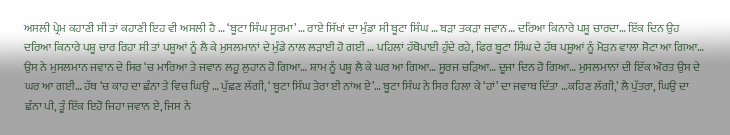ਅਸਲੀ ਪ੍ਰੇਮ ਕਹਾਣੀ ਸੀ ਤਾਂ ਕਹਾਣੀ ਇਹ ਵੀ ਅਸਲੀ ਹੈ … ‘ਬੂਟਾ ਸਿੰਘ ਸੂਰਮਾ’ … ਰਾਏ ਸਿੱਖਾਂ ਦਾ ਮੁੰਡਾ ਸੀ ਬੂਟਾ ਸਿੰਘ … ਬੜਾ ਤਕੜਾ ਜਵਾਨ… ਦਰਿਆ ਕਿਨਾਰੇ ਪਸ਼ੂ ਚਾਰਦਾ… ਇੱਕ ਦਿਨ ਉਹ ਦਰਿਆ ਕਿਨਾਰੇ ਪਸ਼ੂ ਚਾਰ ਰਿਹਾ ਸੀ ਤਾਂ ਪਸ਼ੂਆਂ ਨੂੰ ਲੈ ਕੇ ਮੁਸਲਮਾਨਾਂ ਦੇ ਮੁੰਡੇ ਨਾਲ ਲੜਾਈ ਹੋ ਗਈ … ਪਹਿਲਾਂ ਹੱਥੋਪਾਈ ਹੁੰਦੇ ਰਹੇ, ਫਿਰ ਬੂਟਾ ਸਿੰਘ ਦੇ ਹੱਥ ਪਸ਼ੂਆਂ ਨੂੰ ਮੋੜਨ ਵਾਲਾ ਸੋਟਾ ਆ ਗਿਆ… ਉਸ ਨੇ ਮੁਸਲਮਾਨ ਜਵਾਨ ਦੇ ਸਿਰ ‘ਚ ਮਾਰਿਆ ਤੇ ਜਵਾਨ ਲਹੂ ਲੁਹਾਨ ਹੋ ਗਿਆ… ਸ਼ਾਮ ਨੂੰ ਪਸ਼ੂ ਲੈ ਕੇ ਘਰ ਆ ਗਿਆ… ਸੂਰਜ ਚੜਿਆ… ਦੂਜਾ ਦਿਨ ਹੋ ਗਿਆ… ਮੁਸਲਮਾਨਾਂ ਦੀ ਇੱਕ ਔਰਤ ਉਸ ਦੇ ਘਰ ਆ ਗਈ… ਹੱਥ ‘ਚ ਕਾਹ ਦਾ ਛੰਨਾ ਤੇ ਵਿਚ ਘਿਉ … ਪੁੱਛਣ ਲੱਗੀ, ‘ ਬੂਟਾ ਸਿੰਘ ਤੇਰਾ ਈ ਨਾਂਅ ਏ’… ਬੂਟਾ ਸਿੰਘ ਨੇ ਸਿਰ ਹਿਲਾ ਕੇ ‘ਹਾਂ’ ਦਾ ਜਵਾਬ ਦਿੱਤਾ …ਕਹਿਣ ਲੱਗੀ,’ ਲੈ ਪੁੱਤਰਾ, ਘਿਉ ਦਾ ਛੰਨਾ ਪੀ, ਤੂੰ ਇੱਕ ਇਹੋ ਜਿਹਾ ਜਵਾਨ ਏ, ਜਿਸ ਨੇ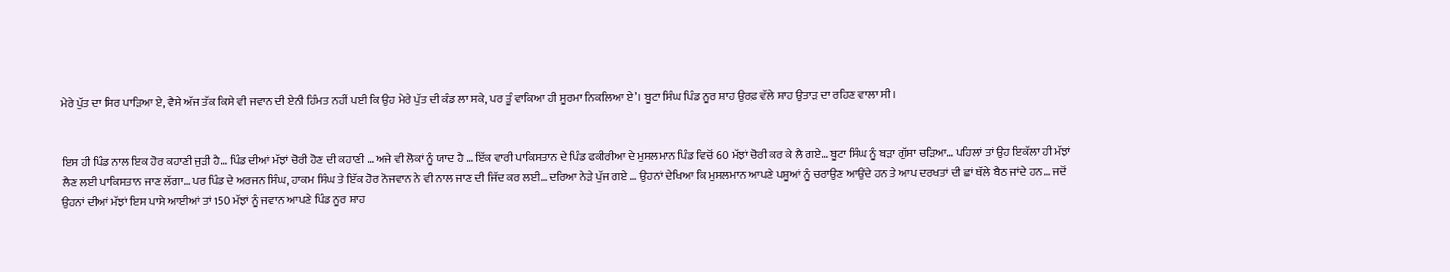ਮੇਰੇ ਪੁੱਤ ਦਾ ਸਿਰ ਪਾੜਿਆ ਏ, ਵੈਸੇ ਅੱਜ ਤੱਕ ਕਿਸੇ ਵੀ ਜਵਾਨ ਦੀ ਏਨੀ ਹਿੰਮਤ ਨਹੀਂ ਪਈ ਕਿ ਉਹ ਮੇਰੇ ਪੁੱਤ ਦੀ ਕੰਡ ਲਾ ਸਕੇ, ਪਰ ਤੂੰ ਵਾਕਿਆ ਹੀ ਸੂਰਮਾ ਨਿਕਲਿਆ ਏ’। ਬੂਟਾ ਸਿੰਘ ਪਿੰਡ ਨੂਰ ਸ਼ਾਹ ਉਰਫ਼ ਵੱਲੇ ਸ਼ਾਹ ਉਤਾੜ ਦਾ ਰਹਿਣ ਵਾਲਾ ਸੀ।


ਇਸ ਹੀ ਪਿੰਡ ਨਾਲ ਇਕ ਹੋਰ ਕਹਾਣੀ ਜੁੜੀ ਹੈ… ਪਿੰਡ ਦੀਆਂ ਮੱਝਾਂ ਚੋਰੀ ਹੋਣ ਦੀ ਕਹਾਣੀ … ਅਜੇ ਵੀ ਲੋਕਾਂ ਨੂੰ ਯਾਦ ਹੈ … ਇੱਕ ਵਾਰੀ ਪਾਕਿਸਤਾਨ ਦੇ ਪਿੰਡ ਫਕੀਰੀਆ ਦੇ ਮੁਸਲਮਾਨ ਪਿੰਡ ਵਿਚੋਂ 60 ਮੱਝਾਂ ਚੋਰੀ ਕਰ ਕੇ ਲੈ ਗਏ… ਬੂਟਾ ਸਿੰਘ ਨੂੰ ਬੜਾ ਗੁੱਸਾ ਚੜਿਆ… ਪਹਿਲਾਂ ਤਾਂ ਉਹ ਇਕੱਲਾ ਹੀ ਮੱਝਾਂ ਲੈਣ ਲਈ ਪਾਕਿਸਤਾਨ ਜਾਣ ਲੱਗਾ… ਪਰ ਪਿੰਡ ਦੇ ਅਰਜਨ ਸਿੰਘ, ਹਾਕਮ ਸਿੰਘ ਤੇ ਇੱਕ ਹੋਰ ਨੋਜਵਾਨ ਨੇ ਵੀ ਨਾਲ ਜਾਣ ਦੀ ਜਿੱਦ ਕਰ ਲਈ… ਦਰਿਆ ਨੇੜੇ ਪੁੱਜ ਗਏ … ਉਹਨਾਂ ਦੇਖਿਆ ਕਿ ਮੁਸਲਮਾਨ ਆਪਣੇ ਪਸ਼ੂਆਂ ਨੂੰ ਚਰਾਉਣ ਆਉਂਦੇ ਹਨ ਤੇ ਆਪ ਦਰਖਤਾਂ ਦੀ ਛਾਂ ਥੱਲੇ ਬੈਠ ਜਾਂਦੇ ਹਨ… ਜਦੋਂ ਉਹਨਾਂ ਦੀਆਂ ਮੱਝਾਂ ਇਸ ਪਾਸੇ ਆਈਆਂ ਤਾਂ 150 ਮੱਝਾਂ ਨੂੰ ਜਵਾਨ ਆਪਣੇ ਪਿੰਡ ਨੂਰ ਸ਼ਾਹ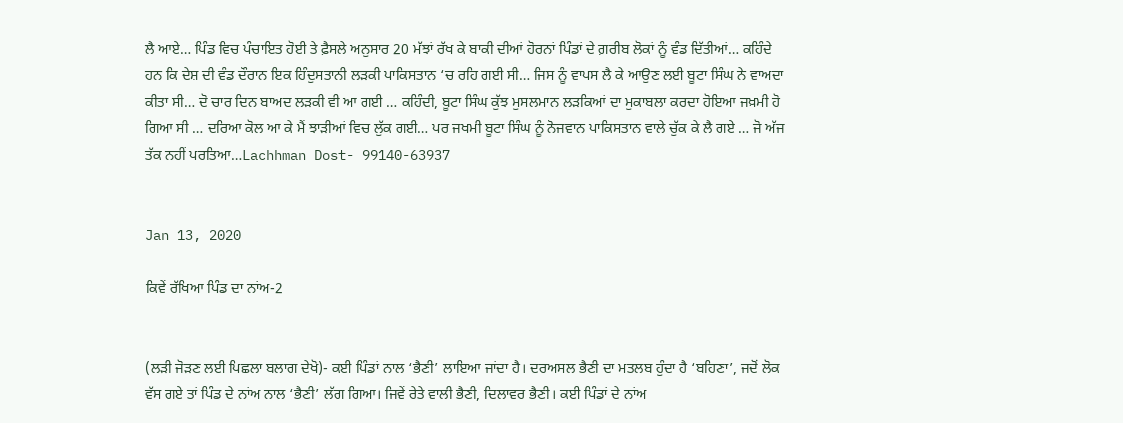ਲੈ ਆਏ… ਪਿੰਡ ਵਿਚ ਪੰਚਾਇਤ ਹੋਈ ਤੇ ਫ਼ੈਸਲੇ ਅਨੁਸਾਰ 20 ਮੱਝਾਂ ਰੱਖ ਕੇ ਬਾਕੀ ਦੀਆਂ ਹੋਰਨਾਂ ਪਿੰਡਾਂ ਦੇ ਗ਼ਰੀਬ ਲੋਕਾਂ ਨੂੰ ਵੰਡ ਦਿੱਤੀਆਂ… ਕਹਿੰਦੇ ਹਨ ਕਿ ਦੇਸ਼ ਦੀ ਵੰਡ ਦੌਰਾਨ ਇਕ ਹਿੰਦੁਸਤਾਨੀ ਲੜਕੀ ਪਾਕਿਸਤਾਨ ‘ਚ ਰਹਿ ਗਈ ਸੀ… ਜਿਸ ਨੂੰ ਵਾਪਸ ਲੈ ਕੇ ਆਉਣ ਲਈ ਬੂਟਾ ਸਿੰਘ ਨੇ ਵਾਅਦਾ ਕੀਤਾ ਸੀ… ਦੋ ਚਾਰ ਦਿਨ ਬਾਅਦ ਲੜਕੀ ਵੀ ਆ ਗਈ … ਕਹਿੰਦੀ, ਬੂਟਾ ਸਿੰਘ ਕੁੱਝ ਮੁਸਲਮਾਨ ਲੜਕਿਆਂ ਦਾ ਮੁਕਾਬਲਾ ਕਰਦਾ ਹੋਇਆ ਜਖ਼ਮੀ ਹੋ ਗਿਆ ਸੀ … ਦਰਿਆ ਕੋਲ ਆ ਕੇ ਮੈਂ ਝਾੜੀਆਂ ਵਿਚ ਲੁੱਕ ਗਈ… ਪਰ ਜਖਮੀ ਬੂਟਾ ਸਿੰਘ ਨੂੰ ਨੋਜਵਾਨ ਪਾਕਿਸਤਾਨ ਵਾਲੇ ਚੁੱਕ ਕੇ ਲੈ ਗਏ … ਜੋ ਅੱਜ ਤੱਕ ਨਹੀਂ ਪਰਤਿਆ…Lachhman Dost- 99140-63937


Jan 13, 2020

ਕਿਵੇਂ ਰੱਖਿਆ ਪਿੰਡ ਦਾ ਨਾਂਅ-2


(ਲੜੀ ਜੋੜਣ ਲਈ ਪਿਛਲਾ ਬਲਾਗ ਦੇਖੋ)- ਕਈ ਪਿੰਡਾਂ ਨਾਲ ‘ਭੈਣੀ’ ਲਾਇਆ ਜਾਂਦਾ ਹੈ। ਦਰਅਸਲ ਭੈਣੀ ਦਾ ਮਤਲਬ ਹੁੰਦਾ ਹੈ ‘ਬਹਿਣਾ’, ਜਦੋਂ ਲੋਕ ਵੱਸ ਗਏ ਤਾਂ ਪਿੰਡ ਦੇ ਨਾਂਅ ਨਾਲ ‘ਭੈਣੀ’ ਲੱਗ ਗਿਆ। ਜਿਵੇਂ ਰੇਤੇ ਵਾਲੀ ਭੈਣੀ, ਦਿਲਾਵਰ ਭੈਣੀ। ਕਈ ਪਿੰਡਾਂ ਦੇ ਨਾਂਅ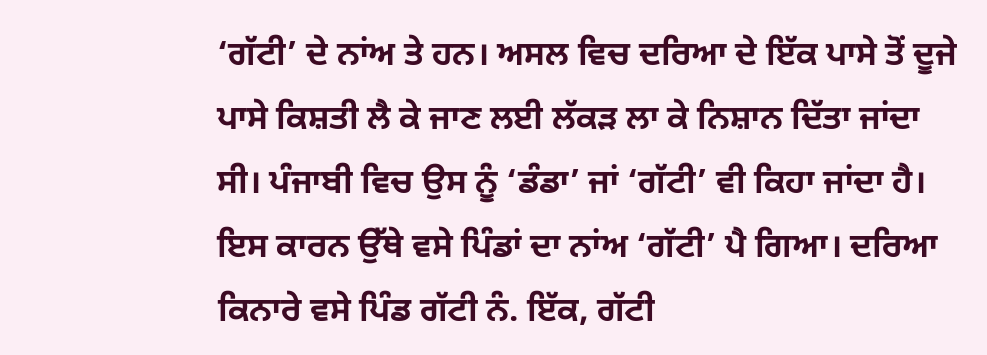‘ਗੱਟੀ’ ਦੇ ਨਾਂਅ ਤੇ ਹਨ। ਅਸਲ ਵਿਚ ਦਰਿਆ ਦੇ ਇੱਕ ਪਾਸੇ ਤੋਂ ਦੂਜੇ ਪਾਸੇ ਕਿਸ਼ਤੀ ਲੈ ਕੇ ਜਾਣ ਲਈ ਲੱਕੜ ਲਾ ਕੇ ਨਿਸ਼ਾਨ ਦਿੱਤਾ ਜਾਂਦਾ ਸੀ। ਪੰਜਾਬੀ ਵਿਚ ਉਸ ਨੂੰ ‘ਡੰਡਾ’ ਜਾਂ ‘ਗੱਟੀ’ ਵੀ ਕਿਹਾ ਜਾਂਦਾ ਹੈ। ਇਸ ਕਾਰਨ ਉੱਥੇ ਵਸੇ ਪਿੰਡਾਂ ਦਾ ਨਾਂਅ ‘ਗੱਟੀ’ ਪੈ ਗਿਆ। ਦਰਿਆ ਕਿਨਾਰੇ ਵਸੇ ਪਿੰਡ ਗੱਟੀ ਨੰ. ਇੱਕ, ਗੱਟੀ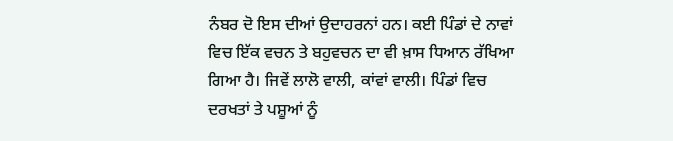ਨੰਬਰ ਦੋ ਇਸ ਦੀਆਂ ਉਦਾਹਰਨਾਂ ਹਨ। ਕਈ ਪਿੰਡਾਂ ਦੇ ਨਾਵਾਂ ਵਿਚ ਇੱਕ ਵਚਨ ਤੇ ਬਹੁਵਚਨ ਦਾ ਵੀ ਖ਼ਾਸ ਧਿਆਨ ਰੱਖਿਆ ਗਿਆ ਹੈ। ਜਿਵੇਂ ਲਾਲੋ ਵਾਲੀ, ਕਾਂਵਾਂ ਵਾਲੀ। ਪਿੰਡਾਂ ਵਿਚ ਦਰਖਤਾਂ ਤੇ ਪਸ਼ੂਆਂ ਨੂੰ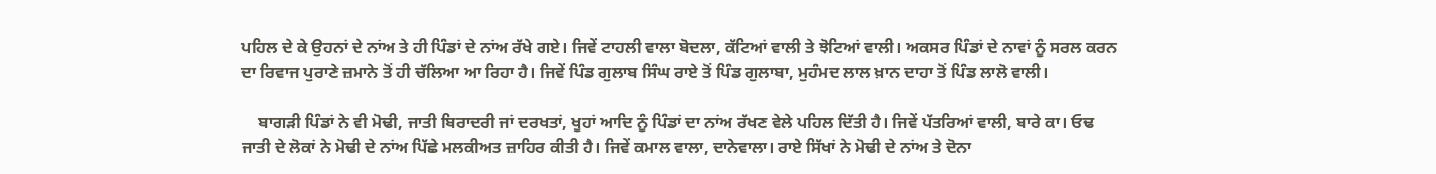ਪਹਿਲ ਦੇ ਕੇ ਉਹਨਾਂ ਦੇ ਨਾਂਅ ਤੇ ਹੀ ਪਿੰਡਾਂ ਦੇ ਨਾਂਅ ਰੱਖੇ ਗਏ। ਜਿਵੇਂ ਟਾਹਲੀ ਵਾਲਾ ਬੋਦਲਾ, ਕੱਟਿਆਂ ਵਾਲੀ ਤੇ ਝੋਟਿਆਂ ਵਾਲੀ। ਅਕਸਰ ਪਿੰਡਾਂ ਦੇ ਨਾਵਾਂ ਨੂੰ ਸਰਲ ਕਰਨ ਦਾ ਰਿਵਾਜ ਪੁਰਾਣੇ ਜ਼ਮਾਨੇ ਤੋਂ ਹੀ ਚੱਲਿਆ ਆ ਰਿਹਾ ਹੈ। ਜਿਵੇਂ ਪਿੰਡ ਗੁਲਾਬ ਸਿੰਘ ਰਾਏ ਤੋਂ ਪਿੰਡ ਗੁਲਾਬਾ, ਮੁਹੰਮਦ ਲਾਲ ਖ਼ਾਨ ਦਾਹਾ ਤੋਂ ਪਿੰਡ ਲਾਲੋ ਵਾਲੀ।

    ਬਾਗੜੀ ਪਿੰਡਾਂ ਨੇ ਵੀ ਮੋਢੀ, ਜਾਤੀ ਬਿਰਾਦਰੀ ਜਾਂ ਦਰਖਤਾਂ, ਖੂਹਾਂ ਆਦਿ ਨੂੰ ਪਿੰਡਾਂ ਦਾ ਨਾਂਅ ਰੱਖਣ ਵੇਲੇ ਪਹਿਲ ਦਿੱਤੀ ਹੈ। ਜਿਵੇਂ ਪੱਤਰਿਆਂ ਵਾਲੀ, ਬਾਰੇ ਕਾ। ਓਢ ਜਾਤੀ ਦੇ ਲੋਕਾਂ ਨੇ ਮੋਢੀ ਦੇ ਨਾਂਅ ਪਿੱਛੇ ਮਲਕੀਅਤ ਜ਼ਾਹਿਰ ਕੀਤੀ ਹੈ। ਜਿਵੇਂ ਕਮਾਲ ਵਾਲਾ, ਦਾਨੇਵਾਲਾ। ਰਾਏ ਸਿੱਖਾਂ ਨੇ ਮੋਢੀ ਦੇ ਨਾਂਅ ਤੇ ਦੋਨਾ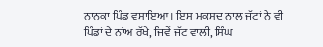ਨਾਨਕਾ ਪਿੰਡ ਵਸਾਇਆ। ਇਸ ਮਕਸਦ ਨਾਲ ਜੱਟਾਂ ਨੇ ਵੀ ਪਿੰਡਾਂ ਦੇ ਨਾਂਅ ਰੱਖੇ, ਜਿਵੇਂ ਜੱਟ ਵਾਲੀ, ਸਿੰਘ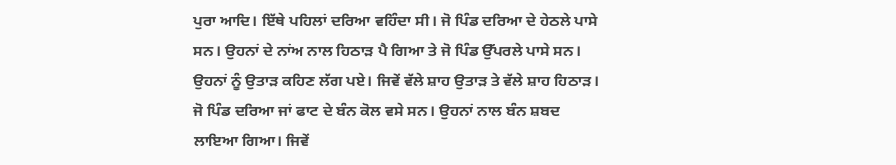ਪੁਰਾ ਆਦਿ। ਇੱਥੇ ਪਹਿਲਾਂ ਦਰਿਆ ਵਹਿੰਦਾ ਸੀ। ਜੋ ਪਿੰਡ ਦਰਿਆ ਦੇ ਹੇਠਲੇ ਪਾਸੇ ਸਨ। ਉਹਨਾਂ ਦੇ ਨਾਂਅ ਨਾਲ ਹਿਠਾੜ ਪੈ ਗਿਆ ਤੇ ਜੋ ਪਿੰਡ ਉੱਪਰਲੇ ਪਾਸੇ ਸਨ। ਉਹਨਾਂ ਨੂੰ ਉਤਾੜ ਕਹਿਣ ਲੱਗ ਪਏ। ਜਿਵੇਂ ਵੱਲੇ ਸ਼ਾਹ ਉਤਾੜ ਤੇ ਵੱਲੇ ਸ਼ਾਹ ਹਿਠਾੜ। ਜੋ ਪਿੰਡ ਦਰਿਆ ਜਾਂ ਫਾਟ ਦੇ ਬੰਨ ਕੋਲ ਵਸੇ ਸਨ। ਉਹਨਾਂ ਨਾਲ ਬੰਨ ਸ਼ਬਦ ਲਾਇਆ ਗਿਆ। ਜਿਵੇਂ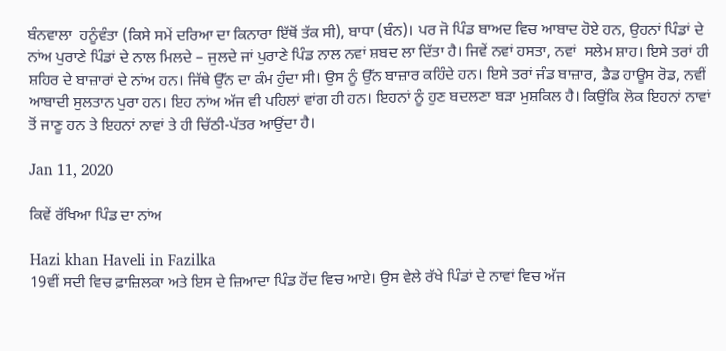ਬੰਨਵਾਲਾ  ਹਨੂੰਵੰਤਾ (ਕਿਸੇ ਸਮੇਂ ਦਰਿਆ ਦਾ ਕਿਨਾਰਾ ਇੱਥੋਂ ਤੱਕ ਸੀ), ਬਾਧਾ (ਬੰਨ)। ਪਰ ਜੋ ਪਿੰਡ ਬਾਅਦ ਵਿਚ ਆਬਾਦ ਹੋਏ ਹਨ, ਉਹਨਾਂ ਪਿੰਡਾਂ ਦੇ ਨਾਂਅ ਪੁਰਾਣੇ ਪਿੰਡਾਂ ਦੇ ਨਾਲ ਮਿਲਦੇ – ਜੁਲਦੇ ਜਾਂ ਪੁਰਾਣੇ ਪਿੰਡ ਨਾਲ ਨਵਾਂ ਸ਼ਬਦ ਲਾ ਦਿੱਤਾ ਹੈ। ਜਿਵੇਂ ਨਵਾਂ ਹਸਤਾ, ਨਵਾਂ  ਸਲੇਮ ਸ਼ਾਹ। ਇਸੇ ਤਰਾਂ ਹੀ ਸ਼ਹਿਰ ਦੇ ਬਾਜ਼ਾਰਾਂ ਦੇ ਨਾਂਅ ਹਨ। ਜਿੱਥੇ ਉੱਨ ਦਾ ਕੰਮ ਹੁੰਦਾ ਸੀ। ਉਸ ਨੂੰ ਉੱਨ ਬਾਜ਼ਾਰ ਕਹਿੰਦੇ ਹਨ। ਇਸੇ ਤਰਾਂ ਜੰਡ ਬਾਜ਼ਾਰ, ਡੈਡ ਹਾਊਸ ਰੋਡ, ਨਵੀਂ ਆਬਾਦੀ ਸੁਲਤਾਨ ਪੁਰਾ ਹਨ। ਇਹ ਨਾਂਅ ਅੱਜ ਵੀ ਪਹਿਲਾਂ ਵਾਂਗ ਹੀ ਹਨ। ਇਹਨਾਂ ਨੂੰ ਹੁਣ ਬਦਲਣਾ ਬੜਾ ਮੁਸ਼ਕਿਲ ਹੈ। ਕਿਉਂਕਿ ਲੋਕ ਇਹਨਾਂ ਨਾਵਾਂ ਤੋਂ ਜਾਣੂ ਹਨ ਤੇ ਇਹਨਾਂ ਨਾਵਾਂ ਤੇ ਹੀ ਚਿੱਠੀ-ਪੱਤਰ ਆਉਂਦਾ ਹੈ।

Jan 11, 2020

ਕਿਵੇਂ ਰੱਖਿਆ ਪਿੰਡ ਦਾ ਨਾਂਅ

Hazi khan Haveli in Fazilka
19ਵੀਂ ਸਦੀ ਵਿਚ ਫ਼ਾਜ਼ਿਲਕਾ ਅਤੇ ਇਸ ਦੇ ਜ਼ਿਆਦਾ ਪਿੰਡ ਹੋਂਦ ਵਿਚ ਆਏ। ਉਸ ਵੇਲੇ ਰੱਖੇ ਪਿੰਡਾਂ ਦੇ ਨਾਵਾਂ ਵਿਚ ਅੱਜ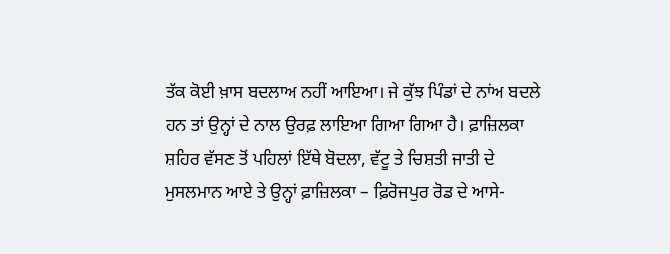ਤੱਕ ਕੋਈ ਖ਼ਾਸ ਬਦਲਾਅ ਨਹੀਂ ਆਇਆ। ਜੇ ਕੁੱਝ ਪਿੰਡਾਂ ਦੇ ਨਾਂਅ ਬਦਲੇ ਹਨ ਤਾਂ ਉਨ੍ਹਾਂ ਦੇ ਨਾਲ ਉਰਫ਼ ਲਾਇਆ ਗਿਆ ਗਿਆ ਹੈ। ਫ਼ਾਜ਼ਿਲਕਾ ਸ਼ਹਿਰ ਵੱਸਣ ਤੋਂ ਪਹਿਲਾਂ ਇੱਥੇ ਬੋਦਲਾ, ਵੱਟੂ ਤੇ ਚਿਸ਼ਤੀ ਜਾਤੀ ਦੇ ਮੁਸਲਮਾਨ ਆਏ ਤੇ ਉਨ੍ਹਾਂ ਫ਼ਾਜ਼ਿਲਕਾ – ਫ਼ਿਰੋਜਪੁਰ ਰੋਡ ਦੇ ਆਸੇ-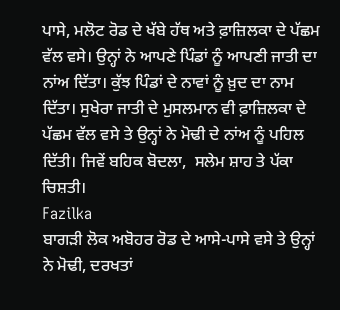ਪਾਸੇ, ਮਲੋਟ ਰੋਡ ਦੇ ਖੱਬੇ ਹੱਥ ਅਤੇ ਫ਼ਾਜ਼ਿਲਕਾ ਦੇ ਪੱਛਮ ਵੱਲ ਵਸੇ। ਉਨ੍ਹਾਂ ਨੇ ਆਪਣੇ ਪਿੰਡਾਂ ਨੂੰ ਆਪਣੀ ਜਾਤੀ ਦਾ ਨਾਂਅ ਦਿੱਤਾ। ਕੁੱਝ ਪਿੰਡਾਂ ਦੇ ਨਾਵਾਂ ਨੂੰ ਖ਼ੁਦ ਦਾ ਨਾਮ ਦਿੱਤਾ। ਸੁਖੇਰਾ ਜਾਤੀ ਦੇ ਮੁਸਲਮਾਨ ਵੀ ਫ਼ਾਜ਼ਿਲਕਾ ਦੇ ਪੱਛਮ ਵੱਲ ਵਸੇ ਤੇ ਉਨ੍ਹਾਂ ਨੇ ਮੋਢੀ ਦੇ ਨਾਂਅ ਨੂੰ ਪਹਿਲ ਦਿੱਤੀ। ਜਿਵੇਂ ਬਹਿਕ ਬੋਦਲਾ,  ਸਲੇਮ ਸ਼ਾਹ ਤੇ ਪੱਕਾ ਚਿਸ਼ਤੀ।
Fazilka
ਬਾਗੜੀ ਲੋਕ ਅਬੋਹਰ ਰੋਡ ਦੇ ਆਸੇ-ਪਾਸੇ ਵਸੇ ਤੇ ਉਨ੍ਹਾਂ ਨੇ ਮੋਢੀ, ਦਰਖਤਾਂ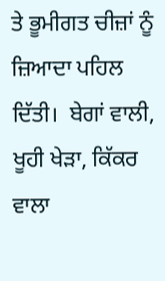ਤੇ ਭੂਮੀਗਤ ਚੀਜ਼ਾਂ ਨੂੰ ਜ਼ਿਆਦਾ ਪਹਿਲ ਦਿੱਤੀ।  ਬੇਗਾਂ ਵਾਲੀ, ਖੂਹੀ ਖੇੜਾ, ਕਿੱਕਰ ਵਾਲਾ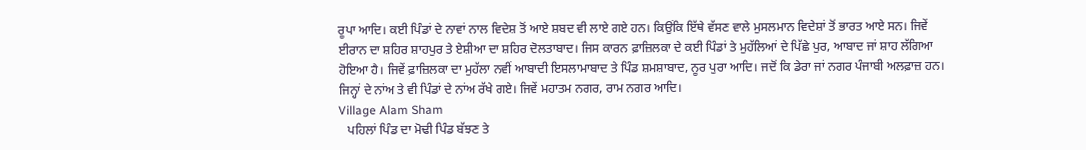ਰੂਪਾ ਆਦਿ। ਕਈ ਪਿੰਡਾਂ ਦੇ ਨਾਵਾਂ ਨਾਲ ਵਿਦੇਸ਼ ਤੋਂ ਆਏ ਸ਼ਬਦ ਵੀ ਲਾਏ ਗਏ ਹਨ। ਕਿਉਂਕਿ ਇੱਥੇ ਵੱਸਣ ਵਾਲੇ ਮੁਸਲਮਾਨ ਵਿਦੇਸ਼ਾਂ ਤੋਂ ਭਾਰਤ ਆਏ ਸਨ। ਜਿਵੇਂ ਈਰਾਨ ਦਾ ਸ਼ਹਿਰ ਸ਼ਾਹਪੁਰ ਤੇ ਏਸ਼ੀਆ ਦਾ ਸ਼ਹਿਰ ਦੋਲਤਾਬਾਦ। ਜਿਸ ਕਾਰਨ ਫ਼ਾਜ਼ਿਲਕਾ ਦੇ ਕਈ ਪਿੰਡਾਂ ਤੇ ਮੁਹੱਲਿਆਂ ਦੇ ਪਿੱਛੇ ਪੁਰ, ਆਬਾਦ ਜਾਂ ਸ਼ਾਹ ਲੱਗਿਆ ਹੋਇਆ ਹੈ। ਜਿਵੇਂ ਫ਼ਾਜ਼ਿਲਕਾ ਦਾ ਮੁਹੱਲਾ ਨਵੀਂ ਆਬਾਦੀ ਇਸਲਾਮਾਬਾਦ ਤੇ ਪਿੰਡ ਸ਼ਮਸ਼ਾਬਾਦ, ਨੂਰ ਪੁਰਾ ਆਦਿ। ਜਦੋਂ ਕਿ ਡੇਰਾ ਜਾਂ ਨਗਰ ਪੰਜਾਬੀ ਅਲਫ਼ਾਜ਼ ਹਨ। ਜਿਨ੍ਹਾਂ ਦੇ ਨਾਂਅ ਤੇ ਵੀ ਪਿੰਡਾਂ ਦੇ ਨਾਂਅ ਰੱਖੇ ਗਏ। ਜਿਵੇਂ ਮਹਾਤਮ ਨਗਰ, ਰਾਮ ਨਗਰ ਆਦਿ।
Village Alam Sham
   ਪਹਿਲਾਂ ਪਿੰਡ ਦਾ ਮੋਢੀ ਪਿੰਡ ਬੱਝਣ ਤੇ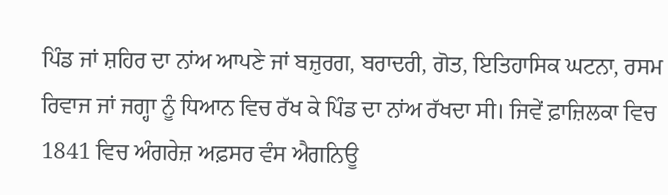ਪਿੰਡ ਜਾਂ ਸ਼ਹਿਰ ਦਾ ਨਾਂਅ ਆਪਣੇ ਜਾਂ ਬਜ਼ੁਰਗ, ਬਰਾਦਰੀ, ਗੋਤ, ਇਤਿਹਾਸਿਕ ਘਟਨਾ, ਰਸਮ ਰਿਵਾਜ ਜਾਂ ਜਗ੍ਹਾ ਨੂੰ ਧਿਆਨ ਵਿਚ ਰੱਖ ਕੇ ਪਿੰਡ ਦਾ ਨਾਂਅ ਰੱਖਦਾ ਸੀ। ਜਿਵੇਂ ਫ਼ਾਜ਼ਿਲਕਾ ਵਿਚ 1841 ਵਿਚ ਅੰਗਰੇਜ਼ ਅਫ਼ਸਰ ਵੰਸ ਐਗਨਿਊ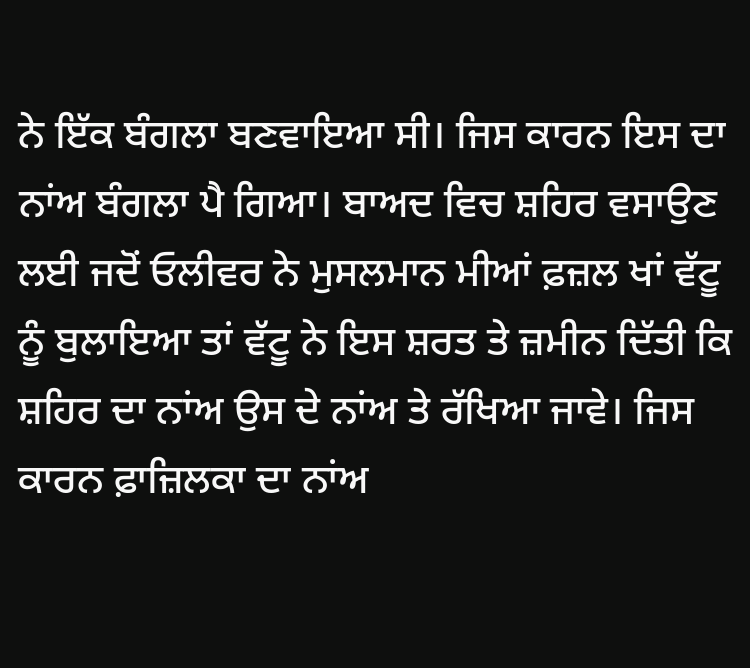ਨੇ ਇੱਕ ਬੰਗਲਾ ਬਣਵਾਇਆ ਸੀ। ਜਿਸ ਕਾਰਨ ਇਸ ਦਾ ਨਾਂਅ ਬੰਗਲਾ ਪੈ ਗਿਆ। ਬਾਅਦ ਵਿਚ ਸ਼ਹਿਰ ਵਸਾਉਣ ਲਈ ਜਦੋਂ ਓਲੀਵਰ ਨੇ ਮੁਸਲਮਾਨ ਮੀਆਂ ਫ਼ਜ਼ਲ ਖਾਂ ਵੱਟੂ ਨੂੰ ਬੁਲਾਇਆ ਤਾਂ ਵੱਟੂ ਨੇ ਇਸ ਸ਼ਰਤ ਤੇ ਜ਼ਮੀਨ ਦਿੱਤੀ ਕਿ ਸ਼ਹਿਰ ਦਾ ਨਾਂਅ ਉਸ ਦੇ ਨਾਂਅ ਤੇ ਰੱਖਿਆ ਜਾਵੇ। ਜਿਸ ਕਾਰਨ ਫ਼ਾਜ਼ਿਲਕਾ ਦਾ ਨਾਂਅ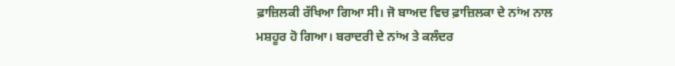ਫ਼ਾਜ਼ਿਲਕੀ ਰੱਖਿਆ ਗਿਆ ਸੀ। ਜੋ ਬਾਅਦ ਵਿਚ ਫ਼ਾਜ਼ਿਲਕਾ ਦੇ ਨਾਂਅ ਨਾਲ ਮਸ਼ਹੂਰ ਹੋ ਗਿਆ। ਬਰਾਦਰੀ ਦੇ ਨਾਂਅ ਤੇ ਕਲੰਦਰ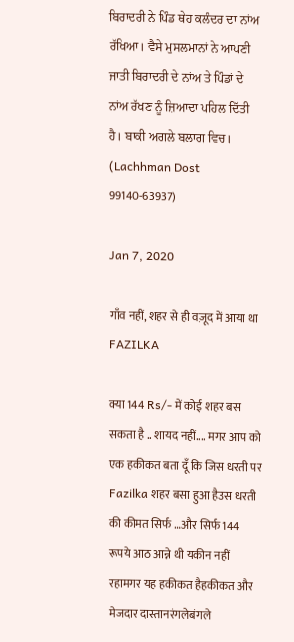ਬਿਰਾਦਰੀ ਨੇ ਪਿੰਡ ਥੇਹ ਕਲੰਦਰ ਦਾ ਨਾਂਅ ਰੱਖਿਆ। ਵੈਸੇ ਮੁਸਲਮਾਨਾਂ ਨੇ ਆਪਣੀ ਜਾਤੀ ਬਿਰਾਦਰੀ ਦੇ ਨਾਂਅ ਤੇ ਪਿੰਡਾਂ ਦੇ ਨਾਂਅ ਰੱਖਣ ਨੂੰ ਜ਼ਿਆਦਾ ਪਹਿਲ ਦਿੱਤੀ ਹੈ। ਬਾਕੀ ਅਗਲੇ ਬਲਾਗ ਵਿਚ। (Lachhman Dost 99140-63937)

Jan 7, 2020

गाँव नहीं, शहर से ही वज़ूद में आया था FAZILKA

क्या 144 Rs/- में कोई शहर बस सकता है .. शायद नहीं.... मगर आप को एक हकीकत बता दूँ कि जिस धरती पर Fazilka शहर बसा हुआ हैउस धरती की कीमत सिर्फ …और सिर्फ 144 रूपये आठ आन्ने थी यकीन नहीं  रहामगर यह हकीकत हैहकीकत और मेजदार दास्तानरंगलेबंगले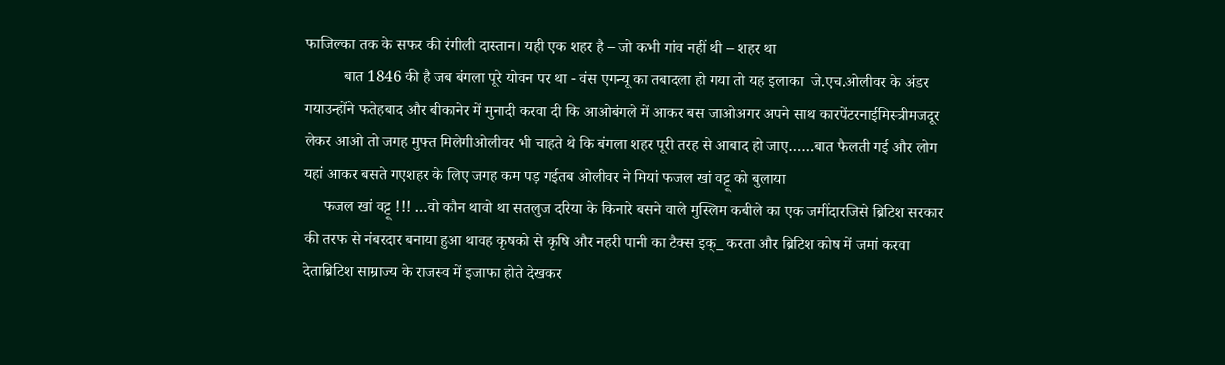फाजिल्का तक के सफर की रंगीली दास्तान। यही एक शहर है – जो कभी गांव नहीं थी – शहर था
          बात 1846 की है जब बंगला पूरे योवन पर था - वंस एगन्यू का तबादला हो गया तो यह इलाका  जे.एच.ओलीवर के अंडर  गयाउन्होंने फतेहबाद और बीकानेर में मुनादी करवा दी कि आओबंगले में आकर बस जाओअगर अपने साथ कारपेंटरनाईमिस्त्रीमजदूर लेकर आओ तो जगह मुफ्त मिलेगीओलीवर भी चाहते थे कि बंगला शहर पूरी तरह से आबाद हो जाए……बात फैलती गई और लोग यहां आकर बसते गएशहर के लिए जगह कम पड़ गईतब ओलीवर ने मियां फजल खां वट्टू को बुलाया
     फजल खां वट्टू !!! …वो कौन थावो था सतलुज दरिया के किनारे बसने वाले मुस्लिम कबीले का एक जमींदारजिसे ब्रिटिश सरकार की तरफ से नंबरदार बनाया हुआ थावह कृषको से कृषि और नहरी पानी का टैक्स इक्_ करता और ब्रिटिश कोष में जमां करवा देताब्रिटिश साम्राज्य के राजस्व में इजाफा होते देखकर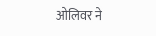ओलिवर ने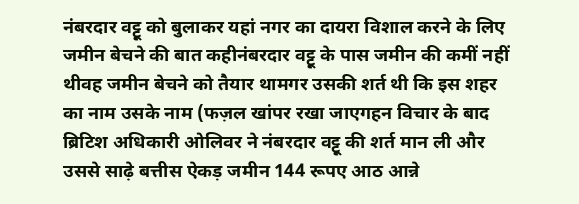नंबरदार वट्टू को बुलाकर यहां नगर का दायरा विशाल करने के लिए जमीन बेचने की बात कहीनंबरदार वट्टू के पास जमीन की कमीं नहीं थीवह जमीन बेचने को तैयार थामगर उसकी शर्त थी कि इस शहर का नाम उसके नाम (फज़ल खांपर रखा जाएगहन विचार के बाद ब्रिटिश अधिकारी ओलिवर ने नंबरदार वट्टू की शर्त मान ली और उससे साढ़े बत्तीस ऐकड़ जमीन 144 रूपए आठ आन्ने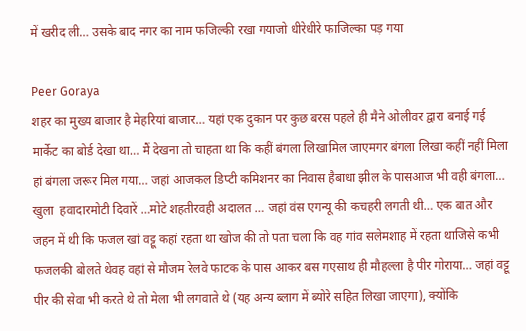में खरीद ली… उसके बाद नगर का नाम फजिल्की रखा गयाजो धीरेधीरे फाजिल्का पड़ गया

Peer Goraya
शहर का मुख्य बाजार है मेहरियां बाजार… यहां एक दुकान पर कुछ बरस पहले ही मैने ओलीवर द्वारा बनाई गई मार्केट का बोर्ड देखा था… मैं देखना तो चाहता था कि कहीं बंगला लिखामिल जाएमगर बंगला लिखा कहीं नहीं मिला
हां बंगला जरूर मिल गया… जहां आजकल डिप्टी कमिशनर का निवास हैबाधा झील के पासआज भी वही बंगला… खुला  हवादारमोटी दिवारें …मोटे शहतीरवही अदालत … जहां वंस एगन्यू की कचहरी लगती थी… एक बात और जहन में थी कि फजल खां वट्टू कहां रहता था खोज की तो पता चला कि वह गांव सलेमशाह में रहता थाजिसे कभी फजलकी बोलते थेवह वहां से मौजम रेलवे फाटक के पास आकर बस गएसाथ ही मौहल्ला है पीर गोराया… जहां वट्टू पीर की सेवा भी करते थे तो मेला भी लगवाते थे (यह अन्य ब्लाग में ब्योरे सहित लिखा जाएगा), क्योंकि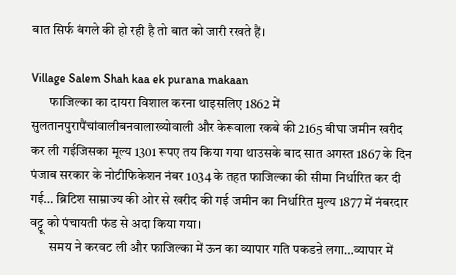बात सिर्फ बंगले की हो रही है तो बात को जारी रखते हैं।

Village Salem Shah kaa ek purana makaan
       फाजिल्का का दायरा विशाल करना थाइसलिए 1862 में सुलतानपुरापैंचांवालीबनवालाख्योवाली और केरूवाला रकबे की 2165 बीघा जमीन खरीद कर ली गईजिसका मूल्य 1301 रूपए तय किया गया थाउसके बाद सात अगस्त 1867 के दिन पंजाब सरकार के नोटीफिकेशन नंबर 1034 के तहत फाजिल्का की सीमा निर्धारित कर दी गई… ब्रिटिश साम्राज्य की ओर से खरीद की गई जमीन का निर्धारित मुल्य 1877 में नंबरदार वट्टू को पंचायती फंड से अदा किया गया।
       समय ने करवट ली और फाजिल्का में ऊन का व्यापार गति पकडऩे लगा…व्यापार में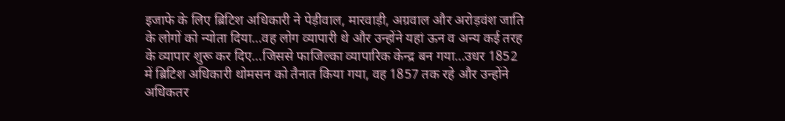इजाफे के लिए ब्रिटिश अधिकारी ने पेड़ीवाल, मारवाड़ी, अग्रवाल और अरोड़वंश जाति के लोगों को न्योता दिया…वह लोग व्यापारी थे और उन्होंने यहां ऊन व अन्य कई तरह के व्यापार शुरू कर दिए…जिससे फाजिल्का व्यापारिक केन्द्र बन गया…उधर 1852 में ब्रिटिश अधिकारी थोमसन को तैनात किया गया, वह 1857 तक रहे और उन्होंने अधिकतर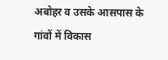अबोहर व उसके आसपास के गांवों में विकास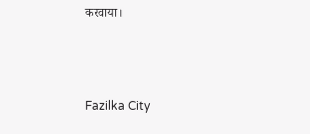करवाया।



Fazilka City